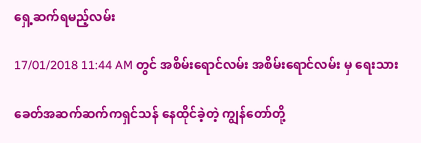ရှေ့ဆက်ရမည့်လမ်း

17/01/2018 11:44 AM တွင် အစိမ်းရောင်လမ်း အစိမ်းရောင်လမ်း မှ ရေးသား

ခေတ်အဆက်ဆက်ကရှင်သန် နေထိုင်ခဲ့တဲ့ ကျွန်တော်တို့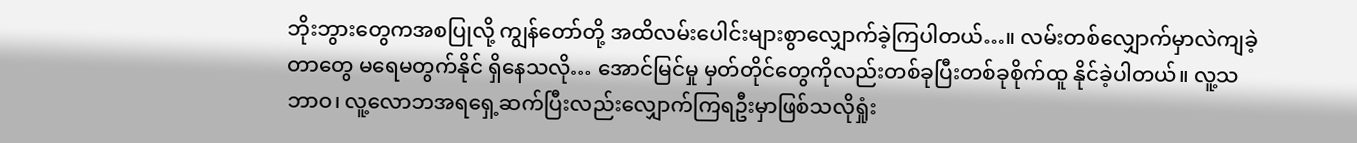ဘိုးဘွားတွေကအစပြုလို့ ကျွန်တော်တို့ အထိလမ်းပေါင်းများစွာလျှောက်ခဲ့ကြပါတယ်…။ လမ်းတစ်လျှောက်မှာလဲကျခဲ့တာတွေ မရေမတွက်နိုင် ရှိနေသလို… အောင်မြင်မှု မှတ်တိုင်တွေကိုလည်းတစ်ခုပြီးတစ်ခုစိုက်ထူ နိုင်ခဲ့ပါတယ်။ လူ့သဘာဝ၊ လူ့လောဘအရရှေ့ဆက်ပြီးလည်းလျှောက်ကြရဦးမှာဖြစ်သလိုရှုံး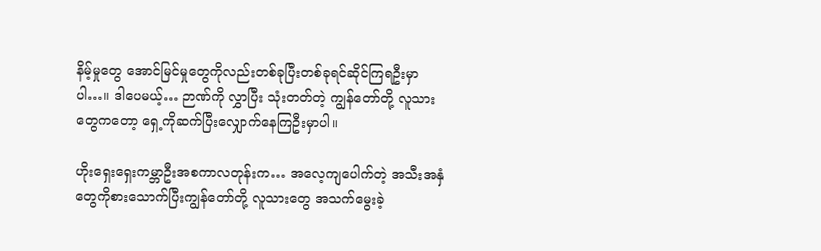နိမ့်မှုတွေ အောင်မြင်မှုတွေကိုလည်းတစ်ခုပြီးတစ်ခုရင်ဆိုင်ကြရဦးမှာပါ…။ ဒါပေမယ့်… ဉာဏ်ကို လွှာပြီး သုံးတတ်တဲ့ ကျွန်တော်တို့ လူသားတွေကတော့ ရှေ့ကိုဆက်ပြီးလျှောက်နေကြဦးမှာပါ။

ဟိုးရှေးရှေးကမ္ဘာဦးအစကာလတုန်းက… အလေ့ကျပေါက်တဲ့ အသီးအနှံတွေကိုစားသောက်ပြီးကျွန်တော်တို့ လူသားတွေ အသက်မွေးခဲ့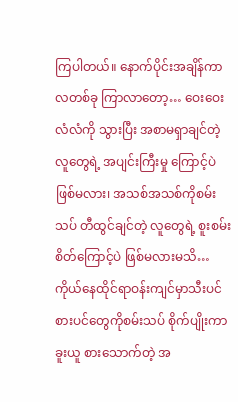ကြပါတယ်။ နောက်ပိုင်းအချိန်ကာလတစ်ခု ကြာလာတော့… ဝေးဝေးလံလံကို သွားပြီး အစာမရှာချင်တဲ့ လူတွေရဲ့ အပျင်းကြီးမှု ကြောင့်ပဲ ဖြစ်မလား၊ အသစ်အသစ်ကိုစမ်းသပ် တီထွင်ချင်တဲ့ လူတွေရဲ့ စူးစမ်းစိတ်ကြောင့်ပဲ ဖြစ်မလားမသိ… ကိုယ်နေထိုင်ရာဝန်းကျင်မှာသီးပင်စားပင်တွေကိုစမ်းသပ် စိုက်ပျိုးကာ ခူးယူ စားသောက်တဲ့ အ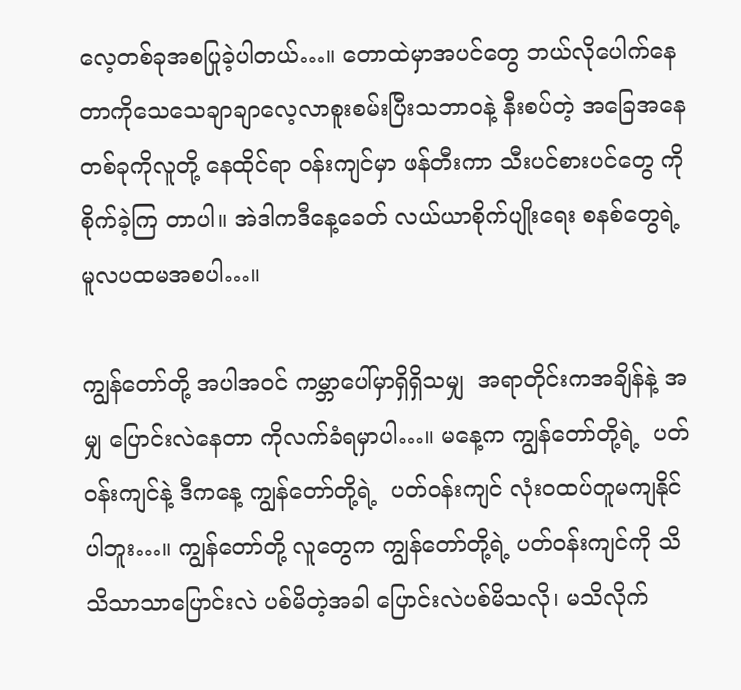လေ့တစ်ခုအစပြုခဲ့ပါတယ်…။ တောထဲမှာအပင်တွေ ဘယ်လိုပေါက်နေတာကိုသေသေချာချာလေ့လာစူးစမ်းပြီးသဘာဝနဲ့ နီးစပ်တဲ့ အခြေအနေ တစ်ခုကိုလူတို့ နေထိုင်ရာ ဝန်းကျင်မှာ ဖန်တီးကာ သီးပင်စားပင်တွေ ကိုစိုက်ခဲ့ကြ တာပါ။ အဲဒါကဒီနေ့ခေတ် လယ်ယာစိုက်ပျိုးရေး စနစ်တွေရဲ့ မူလပထမအစပါ…။

ကျွန်တော်တို့ အပါအဝင် ကမ္ဘာပေါ်မှာရှိရှိသမျှ  အရာတိုင်းကအချိန်နဲ့ အမျှ ပြောင်းလဲနေတာ ကိုလက်ခံရမှာပါ…။ မနေ့က ကျွန်တော်တို့ရဲ့  ပတ်ဝန်းကျင်နဲ့ ဒီကနေ့ ကျွန်တော်တို့ရဲ့  ပတ်ဝန်းကျင် လုံးဝထပ်တူမကျနိုင်ပါဘူး…။ ကျွန်တော်တို့ လူတွေက ကျွန်တော်တို့ရဲ့ ပတ်ဝန်းကျင်ကို သိသိသာသာပြောင်းလဲ ပစ်မိတဲ့အခါ ပြောင်းလဲပစ်မိသလို၊ မသိလိုက်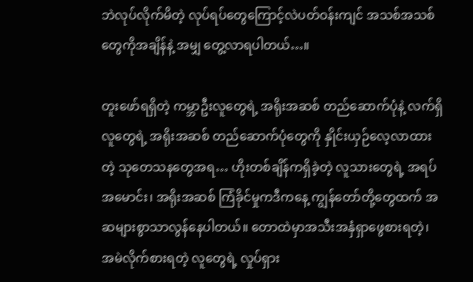ဘဲလုပ်လိုက်မိတဲ့ လုပ်ရပ်တွေကြောင့်လဲပတ်ဝန်းကျင် အသစ်အသစ်တွေကိုအချိန်နဲ့ အမျှ တွေ့လာရပါတယ်…။

တူးဖော်ရရှိတဲ့ ကမ္ဘာဦးလူတွေရဲ့ အရိုးအဆစ် တည်ဆောက်ပုံနဲ့ လက်ရှိလူတွေရဲ့ အရိုးအဆစ် တည်ဆောက်ပုံတွေကို နှိုင်းယှဉ်လေ့လာထားတဲ့ သုတေသနတွေအရ… ဟိုးတစ်ချိန်ကရှိခဲ့တဲ့ လူသားတွေရဲ့ အရပ်အမောင်း၊ အရိုးအဆစ် ကြံခိုင်မှုကဒီကနေ့ ကျွန်တော်တို့တွေထက် အဆများစွာသာလွန်နေပါတယ်။ တောထဲမှာအသီးအနှံရှာဖွေစားရတဲ့၊ အမဲလိုက်စားရတဲ့ လူတွေရဲ့ လှုပ်ရှား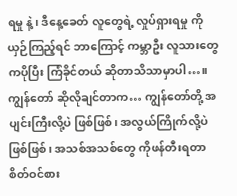ရမှု နဲ့၊ ဒီနေ့ခေတ် လူတွေရဲ့ လှုပ်ရှားရမှု ကိုယှဉ်ကြည့်ရင် ဘာကြောင့် ကမ္ဘာဦး လူသားတွေ ကပိုပြီး ကြံခိုင်တယ် ဆိုတာသိသာမှာပါ…။ ကျွန်တော် ဆိုလိုချင်တာက… ကျွန်တော်တို့ အပျင်းကြီးလို့ပဲ ဖြစ်ဖြစ်၊ အလွယ်ကြိုက်လို့ပဲ ဖြစ်ဖြစ်၊ အသစ်အသစ်တွေ ကိုဖန်တီးရတာ စိတ်ဝင်စား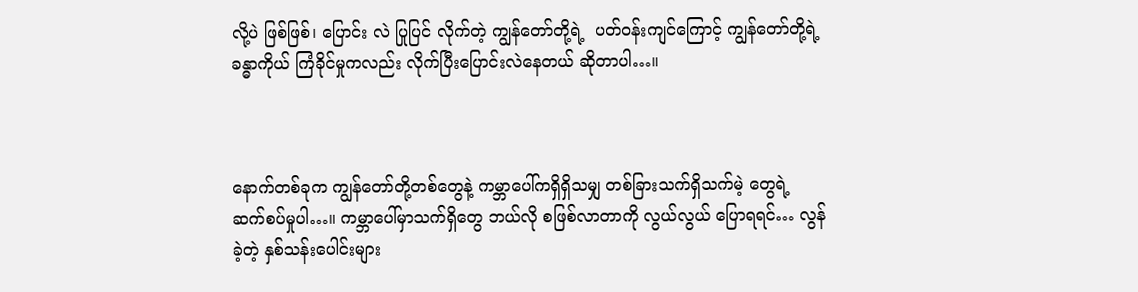လို့ပဲ ဖြစ်ဖြစ်၊ ပြောင်း လဲ ပြုပြင် လိုက်တဲ့ ကျွန်တော်တို့ရဲ့  ပတ်ဝန်းကျင်ကြောင့် ကျွန်တော်တို့ရဲ့  ခန္ဓာကိုယ် ကြံခိုင်မှုကလည်း လိုက်ပြီးပြောင်းလဲနေတယ် ဆိုတာပါ…။



နောက်တစ်ခုက ကျွန်တော်တို့တစ်တွေနဲ့ ကမ္ဘာပေါ်ကရှိရှိသမျှ တစ်ခြားသက်ရှိသက်မဲ့ တွေရဲ့ ဆက်စပ်မှုပါ…။ ကမ္ဘာပေါ်မှာသက်ရှိတွေ ဘယ်လို စဖြစ်လာတာကို လွယ်လွယ် ပြောရရင်… လွန်ခဲ့တဲ့ နှစ်သန်းပေါင်းများ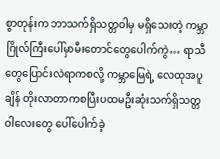စွာတုန်းက ဘာသက်ရှိသတ္တဝါမှ မရှိသေးတဲ့ ကမ္ဘာဂြိုလ်ကြီးပေါ်မှာမီးတောင်တွေပေါက်ကွဲ… ရာသီတွေပြောင်းလဲရာကစလို့ ကမ္ဘာမြေရဲ့ လေထုအပူချိန် တိုးလာတာကစပြီးပထမဦးဆုံးသက်ရှိသတ္တဝါလေးတွေ ပေါ်ပေါက်ခဲ့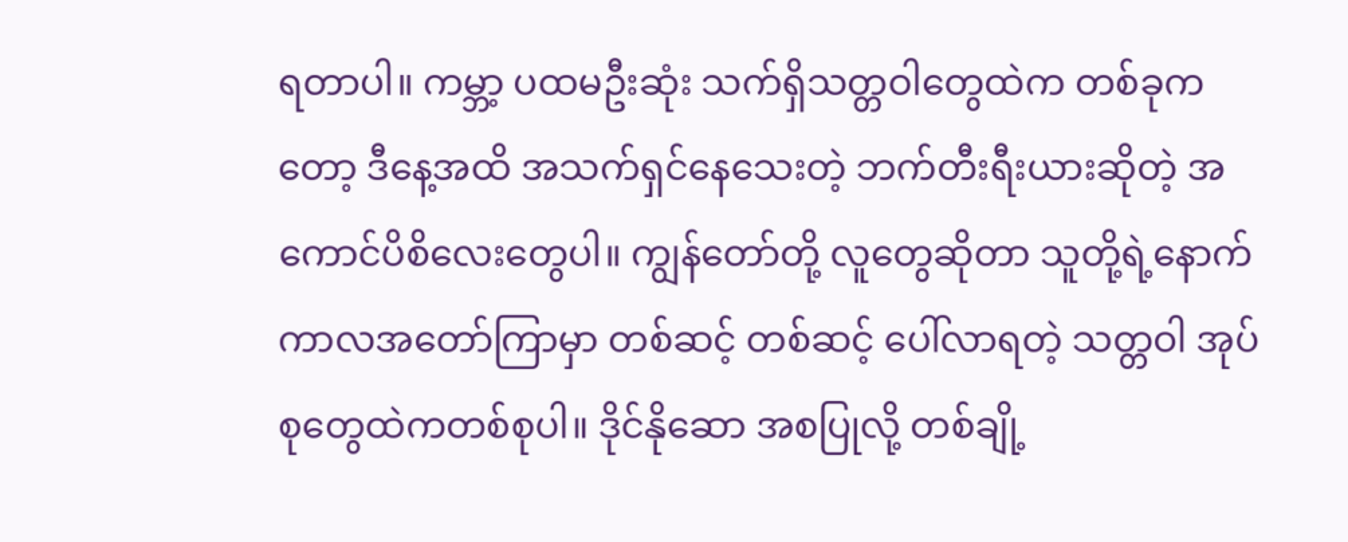ရတာပါ။ ကမ္ဘာ့ ပထမဦးဆုံး သက်ရှိသတ္တဝါတွေထဲက တစ်ခုကတော့ ဒီနေ့အထိ အသက်ရှင်နေသေးတဲ့ ဘက်တီးရီးယားဆိုတဲ့ အကောင်ပိစိလေးတွေပါ။ ကျွန်တော်တို့ လူတွေဆိုတာ သူတို့ရဲ့နောက် ကာလအတော်ကြာမှာ တစ်ဆင့် တစ်ဆင့် ပေါ်လာရတဲ့ သတ္တဝါ အုပ်စုတွေထဲကတစ်စုပါ။ ဒိုင်နိုဆော အစပြုလို့ တစ်ချို့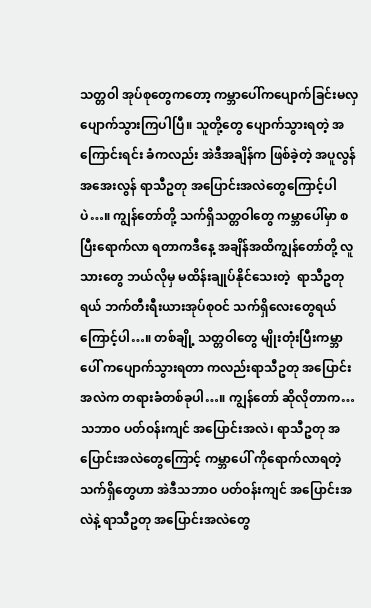သတ္တဝါ အုပ်စုတွေကတော့ ကမ္ဘာပေါ်ကပျောက်ခြင်းမလှ ပျောက်သွားကြပါပြီ။ သူတို့တွေ ပျောက်သွားရတဲ့ အကြောင်းရင်း ခံကလည်း အဲဒီအချိန်က ဖြစ်ခဲ့တဲ့ အပူလွန် အအေးလွန် ရာသီဥတု အပြောင်းအလဲတွေကြောင့်ပါပဲ…။ ကျွန်တော်တို့ သက်ရှိသတ္တဝါတွေ ကမ္ဘာပေါ်မှာ စပြီးရောက်လာ ရတာကဒီနေ့ အချိန်အထိကျွန်တော်တို့ လူသားတွေ ဘယ်လိုမှ မထိန်းချုပ်နိုင်သေးတဲ့  ရာသီဥတုရယ် ဘက်တီးရီးယားအုပ်စုဝင် သက်ရှိလေးတွေရယ်ကြောင့်ပါ…။ တစ်ချို့ သတ္တဝါတွေ မျိုးတုံးပြီးကမ္ဘာပေါ် ကပျောက်သွားရတာ ကလည်းရာသီဥတု အပြောင်းအလဲက တရားခံတစ်ခုပါ…။ ကျွန်တော် ဆိုလိုတာက… သဘာဝ ပတ်ဝန်းကျင် အပြောင်းအလဲ၊ ရာသီဥတု အပြောင်းအလဲတွေကြောင့် ကမ္ဘာပေါ် ကိုရောက်လာရတဲ့ သက်ရှိတွေဟာ အဲဒီသဘာဝ ပတ်ဝန်းကျင် အပြောင်းအလဲနဲ့ ရာသီဥတု အပြောင်းအလဲတွေ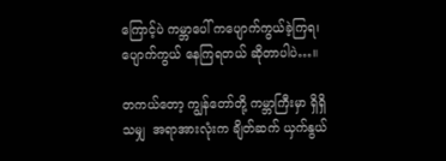ကြောင့်ပဲ ကမ္ဘာပေါ် ကပျောက်ကွယ်ခဲ့ကြရ၊ ပျောက်ကွယ် နေကြရတယ် ဆိုတာပါပဲ…။

တကယ်တော့ ကျွန်တော်တို့ ကမ္ဘာကြီးမှာ ရှိရှိသမျှ  အရာအားလုံးက ချိတ်ဆက် ယှက်နွယ်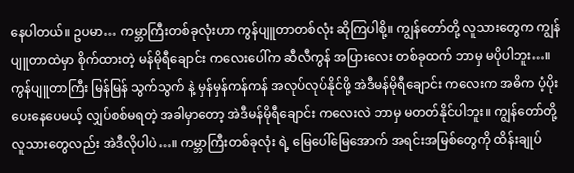နေပါတယ်။ ဥပမာ… ကမ္ဘာကြီးတစ်ခုလုံးဟာ ကွန်ပျူတာတစ်လုံး ဆိုကြပါစို့။ ကျွန်တော်တို့ လူသားတွေက ကျွန်ပျူတာထဲမှာ စိုက်ထားတဲ့ မန်မိုရီချောင်း ကလေးပေါ်က ဆီလီကွန် အပြားလေး တစ်ခုထက် ဘာမှ မပိုပါဘူး…။ ကွန်ပျူတာကြီး မြန်မြန် သွက်သွက် နဲ့ မှန်မှန်ကန်ကန် အလုပ်လုပ်နိုင်ဖို့ အဲဒီမန်မိုရီချောင်း ကလေးက အဓိက ပံ့ပိုးပေးနေပေမယ့် လျှပ်စစ်မရတဲ့ အခါမှာတော့ အဲဒီမန်မိုရီချောင်း ကလေးလဲ ဘာမှ မတတ်နိုင်ပါဘူး။ ကျွန်တော်တို့ လူသားတွေလည်း အဲဒီလိုပါပဲ…။ ကမ္ဘာကြီးတစ်ခုလုံး ရဲ့ မြေပေါ်မြေအောက် အရင်းအမြစ်တွေကို ထိန်းချုပ်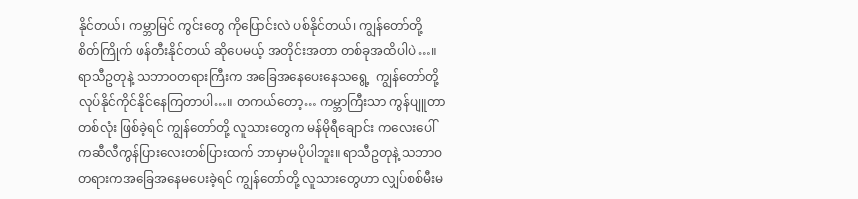နိုင်တယ်၊ ကမ္ဘာမြင် ကွင်းတွေ ကိုပြောင်းလဲ ပစ်နိုင်တယ်၊ ကျွန်တော်တို့ စိတ်ကြိုက် ဖန်တီးနိုင်တယ် ဆိုပေမယ့် အတိုင်းအတာ တစ်ခုအထိပါပဲ…။ ရာသီဥတုနဲ့ သဘာဝတရားကြီးက အခြေအနေပေးနေသရွေ့  ကျွန်တော်တို့ လုပ်နိုင်ကိုင်နိုင်နေကြတာပါ…။ တကယ်တော့… ကမ္ဘာကြီးသာ ကွန်ပျူတာတစ်လုံး ဖြစ်ခဲ့ရင် ကျွန်တော်တို့ လူသားတွေက မန်မိုရီချောင်း ကလေးပေါ်ကဆီလီကွန်ပြားလေးတစ်ပြားထက် ဘာမှာမပိုပါဘူး။ ရာသီဥတုနဲ့ သဘာဝတရားကအခြေအနေမပေးခဲ့ရင် ကျွန်တော်တို့ လူသားတွေဟာ လျှပ်စစ်မီးမ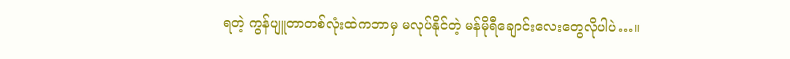ရတဲ့ ကွန်ပျူတာတစ်လုံးထဲကဘာမှ မလုပ်နိုင်တဲ့ မန်မိုရီချောင်းလေးတွေလိုပါပဲ…။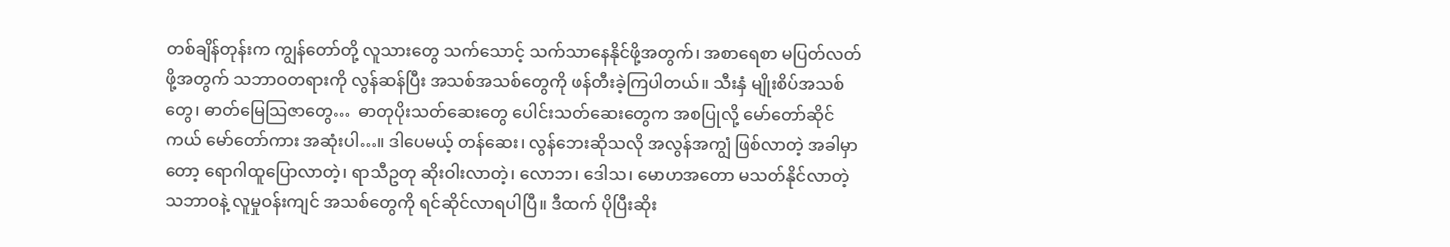တစ်ချိန်တုန်းက ကျွန်တော်တို့ လူသားတွေ သက်သောင့် သက်သာနေနိုင်ဖို့အတွက်၊ အစာရေစာ မပြတ်လတ်ဖို့အတွက် သဘာဝတရားကို လွန်ဆန်ပြီး အသစ်အသစ်တွေကို ဖန်တီးခဲ့ကြပါတယ်။ သီးနှံ မျိုးစိပ်အသစ်တွေ၊ ဓာတ်မြေသြဇာတွေ…  ဓာတုပိုးသတ်ဆေးတွေ ပေါင်းသတ်ဆေးတွေက အစပြုလို့ မော်တော်ဆိုင်ကယ် မော်တော်ကား အဆုံးပါ…။ ဒါပေမယ့် တန်ဆေး၊ လွန်ဘေးဆိုသလို အလွန်အကျွံ ဖြစ်လာတဲ့ အခါမှာတော့ ရောဂါထူပြောလာတဲ့၊ ရာသီဥတု ဆိုးဝါးလာတဲ့၊ လောဘ၊ ဒေါသ၊ မောဟအတော မသတ်နိုင်လာတဲ့  သဘာဝနဲ့ လူမှုဝန်းကျင် အသစ်တွေကို ရင်ဆိုင်လာရပါပြီ။ ဒီထက် ပိုပြီးဆိုး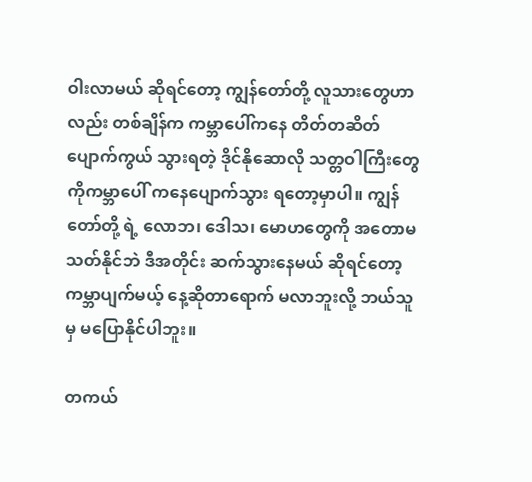ဝါးလာမယ် ဆိုရင်တော့ ကျွန်တော်တို့ လူသားတွေဟာလည်း တစ်ချိန်က ကမ္ဘာပေါ်ကနေ တိတ်တဆိတ် ပျောက်ကွယ် သွားရတဲ့ ဒိုင်နိုဆောလို သတ္တဝါကြီးတွေကိုကမ္ဘာပေါ် ကနေပျောက်သွား ရတော့မှာပါ။ ကျွန်တော်တို့ ရဲ့ လောဘ၊ ဒေါသ၊ မောဟတွေကို အတောမသတ်နိုင်ဘဲ ဒီအတိုင်း ဆက်သွားနေမယ် ဆိုရင်တော့ ကမ္ဘာပျက်မယ့် နေ့ဆိုတာရောက် မလာဘူးလို့ ဘယ်သူမှ မပြောနိုင်ပါဘူး။

တကယ်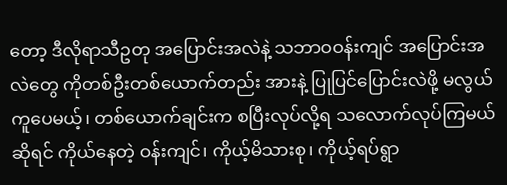တော့ ဒီလိုရာသီဥတု အပြောင်းအလဲနဲ့ သဘာဝဝန်းကျင် အပြောင်းအလဲတွေ ကိုတစ်ဦးတစ်ယောက်တည်း အားနဲ့ ပြုပြင်ပြောင်းလဲဖို့ မလွယ်ကူပေမယ့်၊ တစ်ယောက်ချင်းက စပြီးလုပ်လို့ရ သလောက်လုပ်ကြမယ်ဆိုရင် ကိုယ်နေတဲ့ ဝန်းကျင်၊ ကိုယ့်မိသားစု၊ ကိုယ့်ရပ်ရွာ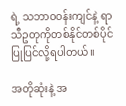ရဲ့ သဘာဝဝန်းကျင်နဲ့ ရာသီဥတုကိုတစ်နိုင်တစ်ပိုင် ပြုပြင်လို့ရပါတယ်။

အတိုဆုံးနဲ့ အ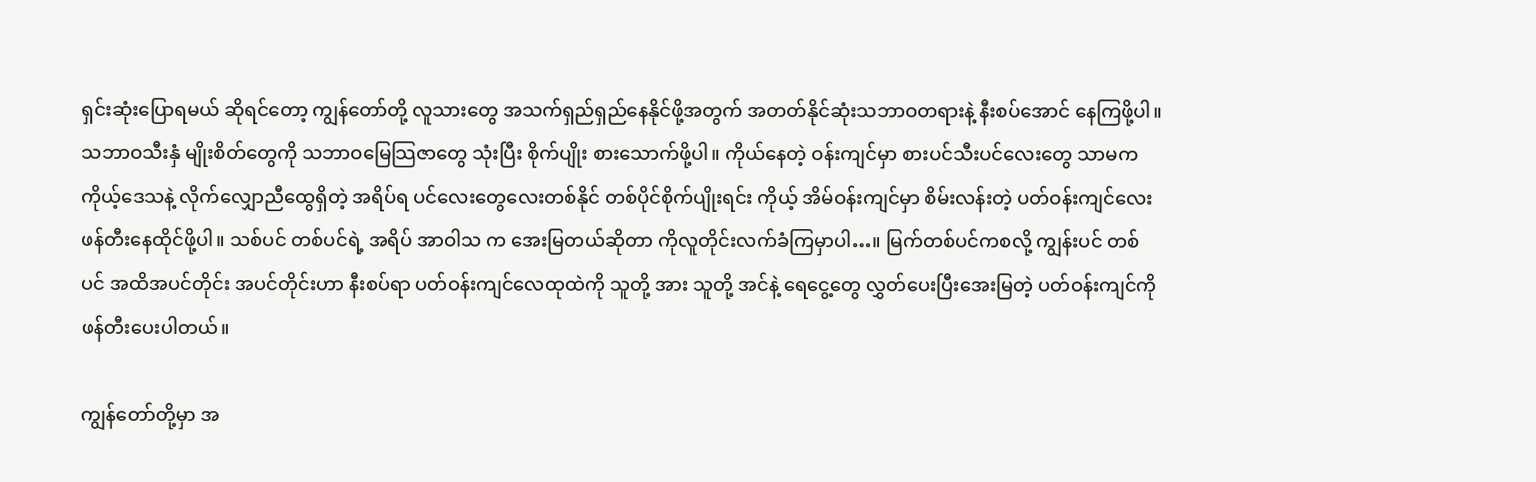ရှင်းဆုံးပြောရမယ် ဆိုရင်တော့ ကျွန်တော်တို့ လူသားတွေ အသက်ရှည်ရှည်နေနိုင်ဖို့အတွက် အတတ်နိုင်ဆုံးသဘာဝတရားနဲ့ နီးစပ်အောင် နေကြဖို့ပါ။ သဘာဝသီးနှံ မျိုးစိတ်တွေကို သဘာဝမြေသြဇာတွေ သုံးပြီး စိုက်ပျိုး စားသောက်ဖို့ပါ။ ကိုယ်နေတဲ့ ဝန်းကျင်မှာ စားပင်သီးပင်လေးတွေ သာမက ကိုယ့်ဒေသနဲ့ လိုက်လျှောညီထွေရှိတဲ့ အရိပ်ရ ပင်လေးတွေလေးတစ်နိုင် တစ်ပိုင်စိုက်ပျိုးရင်း ကိုယ့် အိမ်ဝန်းကျင်မှာ စိမ်းလန်းတဲ့ ပတ်ဝန်းကျင်လေး ဖန်တီးနေထိုင်ဖို့ပါ။ သစ်ပင် တစ်ပင်ရဲ့ အရိပ် အာဝါသ က အေးမြတယ်ဆိုတာ ကိုလူတိုင်းလက်ခံကြမှာပါ…။ မြက်တစ်ပင်ကစလို့ ကျွန်းပင် တစ်ပင် အထိအပင်တိုင်း အပင်တိုင်းဟာ နီးစပ်ရာ ပတ်ဝန်းကျင်လေထုထဲကို သူတို့ အား သူတို့ အင်နဲ့ ရေငွေ့တွေ လွှတ်ပေးပြီးအေးမြတဲ့ ပတ်ဝန်းကျင်ကို ဖန်တီးပေးပါတယ်။

ကျွန်တော်တို့မှာ အ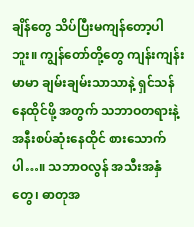ချိန်တွေ သိပ်ပြီးမကျန်တော့ပါဘူး။ ကျွန်တော်တို့တွေ ကျန်းကျန်းမာမာ ချမ်းချမ်းသာသာနဲ့ ရှင်သန်နေထိုင်ဖို့ အတွက် သဘာဝတရားနဲ့ အနီးစပ်ဆုံးနေထိုင် စားသောက်ပါ…။ သဘာဝလွန် အသီးအနှံတွေ၊ ဓာတုအ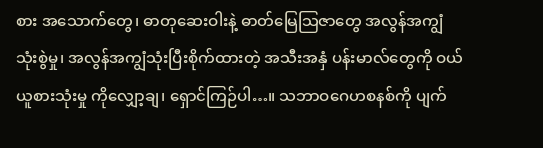စား အသောက်တွေ၊ ဓာတုဆေးဝါးနဲ့ ဓာတ်မြေသြဇာတွေ အလွန်အကျွံ သုံးစွဲမှု၊ အလွန်အကျွံသုံးပြီးစိုက်ထားတဲ့ အသီးအနှံ ပန်းမာလ်တွေကို ဝယ်ယူစားသုံးမှု ကိုလျှော့ချ၊ ရှောင်ကြဉ်ပါ…။ သဘာဝဂေဟစနစ်ကို ပျက်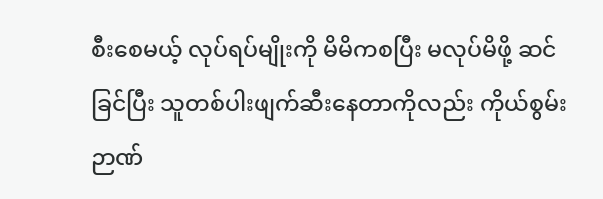စီးစေမယ့် လုပ်ရပ်မျိုးကို မိမိကစပြီး မလုပ်မိဖို့ ဆင်ခြင်ပြီး သူတစ်ပါးဖျက်ဆီးနေတာကိုလည်း ကိုယ်စွမ်း ဉာဏ်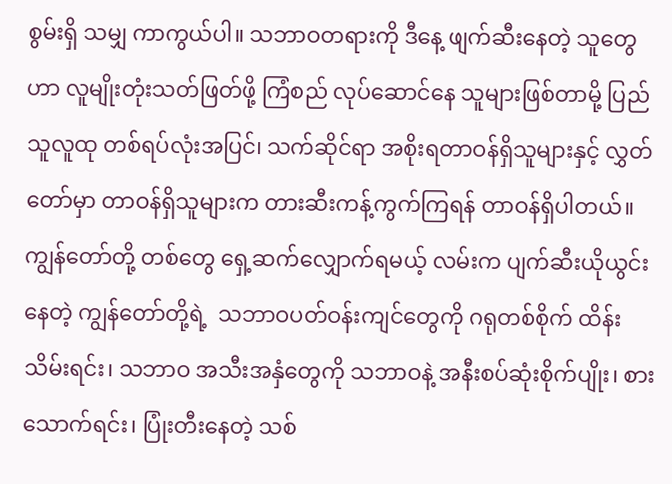စွမ်းရှိ သမျှ ကာကွယ်ပါ။ သဘာဝတရားကို ဒီနေ့ ဖျက်ဆီးနေတဲ့ သူတွေဟာ လူမျိုးတုံးသတ်ဖြတ်ဖို့ ကြံစည် လုပ်ဆောင်နေ သူများဖြစ်တာမို့ ပြည်သူလူထု တစ်ရပ်လုံးအပြင်၊ သက်ဆိုင်ရာ အစိုးရတာဝန်ရှိသူများနှင့် လွှတ်တော်မှာ တာဝန်ရှိသူများက တားဆီးကန့်ကွက်ကြရန် တာဝန်ရှိပါတယ်။ ကျွန်တော်တို့ တစ်တွေ ရှေ့ဆက်လျှောက်ရမယ့် လမ်းက ပျက်ဆီးယိုယွင်းနေတဲ့ ကျွန်တော်တို့ရဲ့  သဘာဝပတ်ဝန်းကျင်တွေကို ဂရုတစ်စိုက် ထိန်းသိမ်းရင်း၊ သဘာဝ အသီးအနှံတွေကို သဘာဝနဲ့ အနီးစပ်ဆုံးစိုက်ပျိုး၊ စားသောက်ရင်း၊ ပြုံးတီးနေတဲ့ သစ်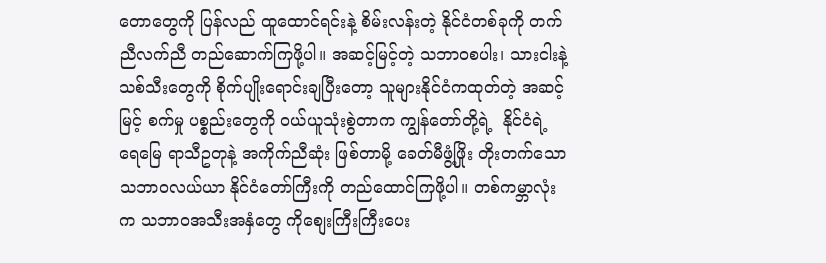တောတွေကို ပြန်လည် ထူထောင်ရင်းနဲ့ စိမ်းလန်းတဲ့ နိုင်ငံတစ်ခုကို တက်ညီလက်ညီ တည်ဆောက်ကြဖို့ပါ။ အဆင့်မြင့်တဲ့ သဘာဝစပါး၊ သားငါးနဲ့ သစ်သီးတွေကို စိုက်ပျိုးရောင်းချပြီးတော့ သူများနိုင်ငံကထုတ်တဲ့ အဆင့်မြင့် စက်မှု ပစ္စည်းတွေကို ဝယ်ယူသုံးစွဲတာက ကျွန်တော်တို့ရဲ့  နိုင်ငံရဲ့ ရေမြေ ရာသီဥတုနဲ့ အကိုက်ညီဆုံး ဖြစ်တာမို့ ခေတ်မီဖွံ့ဖြိုး တိုးတက်သော သဘာဝလယ်ယာ နိုင်ငံတော်ကြီးကို တည်ထောင်ကြဖို့ပါ။ တစ်ကမ္ဘာလုံးက သဘာဝအသီးအနှံတွေ ကိုစျေးကြီးကြီးပေး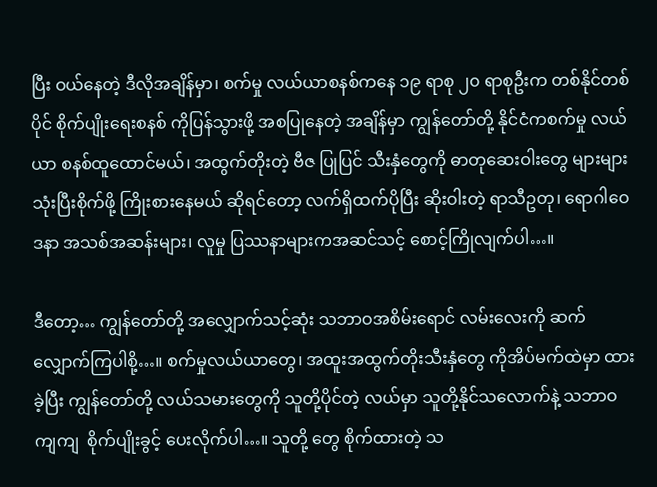ပြီး ဝယ်နေတဲ့ ဒီလိုအချိန်မှာ၊ စက်မှု လယ်ယာစနစ်ကနေ ၁၉ ရာစု ၂၀ ရာစုဦးက တစ်နိုင်တစ်ပိုင် စိုက်ပျိုးရေးစနစ် ကိုပြန်သွားဖို့ အစပြုနေတဲ့ အချိန်မှာ ကျွန်တော်တို့ နိုင်ငံကစက်မှု လယ်ယာ စနစ်ထူထောင်မယ်၊ အထွက်တိုးတဲ့ ဗီဇ ပြုပြင် သီးနှံတွေကို ဓာတုဆေးဝါးတွေ များများသုံးပြီးစိုက်ဖို့ ကြိုးစားနေမယ် ဆိုရင်တော့ လက်ရှိထက်ပိုပြီး ဆိုးဝါးတဲ့ ရာသီဥတု၊ ရောဂါဝေဒနာ အသစ်အဆန်းများ၊ လူမှု ပြဿနာများကအဆင်သင့် စောင့်ကြိုလျက်ပါ…။

ဒီတော့… ကျွန်တော်တို့ အလျှောက်သင့်ဆုံး သဘာဝအစိမ်းရောင် လမ်းလေးကို ဆက်လျှောက်ကြပါစို့…။ စက်မှုလယ်ယာတွေ၊ အထူးအထွက်တိုးသီးနှံတွေ ကိုအိပ်မက်ထဲမှာ ထားခဲ့ပြီး ကျွန်တော်တို့ လယ်သမားတွေကို သူတို့ပိုင်တဲ့ လယ်မှာ သူတို့နိုင်သလောက်နဲ့ သဘာဝကျကျ  စိုက်ပျိုးခွင့် ပေးလိုက်ပါ…။ သူတို့ တွေ စိုက်ထားတဲ့ သ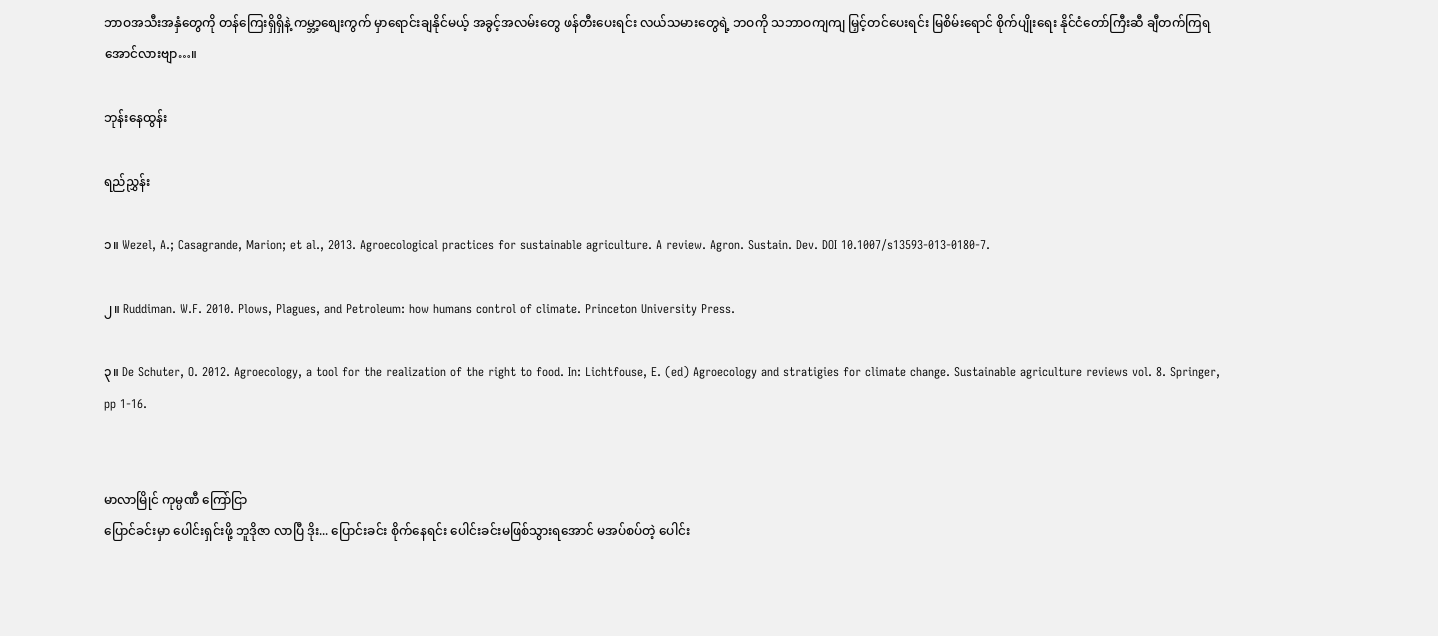ဘာဝအသီးအနှံတွေကို တန်ကြေးရှိရှိနဲ့ ကမ္ဘာ့စျေးကွက် မှာရောင်းချနိုင်မယ့် အခွင့်အလမ်းတွေ ဖန်တီးပေးရင်း လယ်သမားတွေရဲ့ ဘဝကို သဘာဝကျကျ မြှင့်တင်ပေးရင်း မြစိမ်းရောင် စိုက်ပျိုးရေး နိုင်ငံတော်ကြီးဆီ ချီတက်ကြရအောင်လားဗျာ…။

ဘုန်းနေထွန်း

ရည်ညွှန်း

၁။ Wezel, A.; Casagrande, Marion; et al., 2013. Agroecological practices for sustainable agriculture. A review. Agron. Sustain. Dev. DOI 10.1007/s13593-013-0180-7.

၂။ Ruddiman. W.F. 2010. Plows, Plagues, and Petroleum: how humans control of climate. Princeton University Press.

၃။ De Schuter, O. 2012. Agroecology, a tool for the realization of the right to food. In: Lichtfouse, E. (ed) Agroecology and stratigies for climate change. Sustainable agriculture reviews vol. 8. Springer, pp 1-16.


မာလာမြိုင် ကုမ္ပဏီ ကြော်ငြာ
ပြောင်ခင်းမှာ ပေါင်းရှင်းဖို့ ဘူဒိုဇာ လာပြီ ဒိုး... ပြောင်းခင်း စိုက်နေရင်း ပေါင်းခင်းမဖြစ်သွားရအောင် မအပ်စပ်တဲ့ ပေါင်း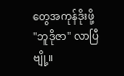တွေအကုန်ဒိုးဖို့ "ဘူဒိုဇာ" လာပြီဗျို့။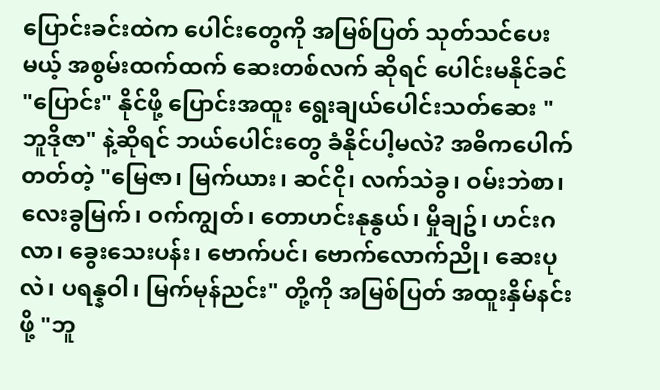ပြောင်းခင်းထဲက ပေါင်းတွေကို အမြစ်ပြတ် သုတ်သင်ပေးမယ့် အစွမ်းထက်ထက် ဆေးတစ်လက် ဆိုရင် ပေါင်းမနိုင်ခင် "ပြောင်း" နိုင်ဖို့ ပြောင်းအထူး ရွေးချယ်ပေါင်းသတ်ဆေး "ဘူဒိုဇာ" နဲ့ဆိုရင် ဘယ်ပေါင်းတွေ ခံနိုင်ပါ့မလဲ? အဓိကပေါက်တတ်တဲ့ "မြေဇာ၊ မြက်ယား၊ ဆင်ငို၊ လက်သဲခွ၊ ဝမ်းဘဲစာ၊ လေးခွမြက်၊ ဝက်ကျွတ်၊ တောဟင်းနုနွယ်၊ မှိုချဥ်၊ ဟင်းဂလာ၊ ခွေးသေးပန်း၊ ဗောက်ပင်၊ ဗောက်လောက်ညို၊ ဆေးပုလဲ၊ ပရန္နဝါ၊ မြက်မုန်ညင်း" တို့ကို အမြစ်ပြတ် အထူးနှိမ်နင်းဖို့ "ဘူ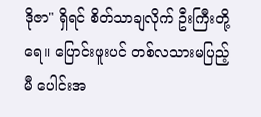ဒိုဇာ" ရှိရင် စိတ်သာချလိုက် ဦးကြီးတို့ရေ။ ပြောင်းဖူးပင် တစ်လသားမပြည့်မီ ပေါင်းအ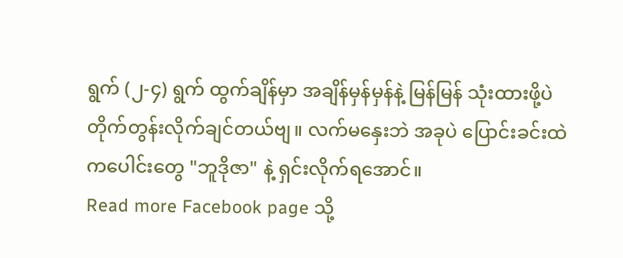ရွက် (၂-၄) ရွက် ထွက်ချိန်မှာ အချိန်မှန်မှန်နဲ့ မြန်မြန် သုံးထားဖို့ပဲ တိုက်တွန်းလိုက်ချင်တယ်ဗျ။ လက်မနှေးဘဲ အခုပဲ ပြောင်းခင်းထဲကပေါင်းတွေ "ဘူဒိုဇာ" နဲ့ ရှင်းလိုက်ရအောင်။
Read more Facebook page သို့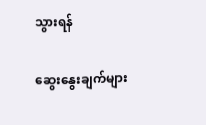သွားရန်

ဆွေးနွေးချက်များ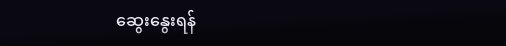ဆွေးနွေးရန်